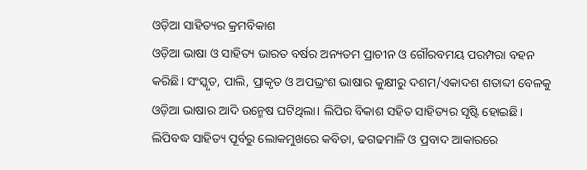ଓଡ଼ିଆ ସାହିତ୍ୟର କ୍ରମବିକାଶ
ଓଡ଼ିଆ ଭାଷା ଓ ସାହିତ୍ୟ ଭାରତ ବର୍ଷର ଅନ୍ୟତମ ପ୍ରାଚୀନ ଓ ଗୌରବମୟ ପରମ୍ପରା ବହନ କରିଛି। ସଂସ୍କୃତ, ପାଲି, ପ୍ରାକୃତ ଓ ଅପଭ୍ରଂଶ ଭାଷାର କୁକ୍ଷୀରୁ ଦଶମ/ଏକାଦଶ ଶତାବ୍ଦୀ ବେଳକୁ ଓଡ଼ିଆ ଭାଷାର ଆଦି ଉନ୍ମେଷ ଘଟିଥିଲା। ଲିପିର ବିକାଶ ସହିତ ସାହିତ୍ୟର ସୃଷ୍ଟି ହୋଇଛି। ଲିପିବଦ୍ଧ ସାହିତ୍ୟ ପୂର୍ବରୁ ଲୋକମୁଖରେ କବିତା, ଢଗଢମାଳି ଓ ପ୍ରବାଦ ଆକାରରେ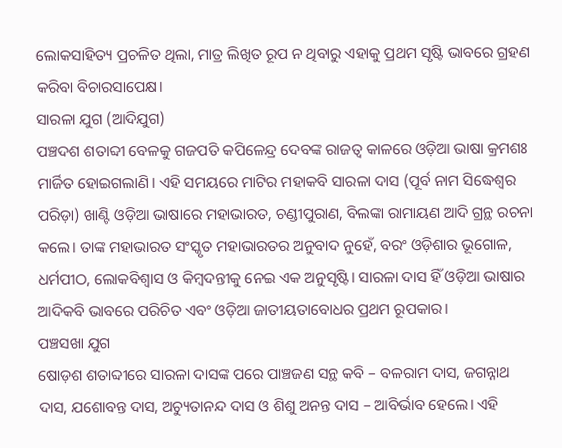ଲୋକସାହିତ୍ୟ ପ୍ରଚଳିତ ଥିଲା, ମାତ୍ର ଲିଖିତ ରୂପ ନ ଥିବାରୁ ଏହାକୁ ପ୍ରଥମ ସୃଷ୍ଟି ଭାବରେ ଗ୍ରହଣ କରିବା ବିଚାରସାପେକ୍ଷ।
ସାରଳା ଯୁଗ (ଆଦିଯୁଗ)
ପଞ୍ଚଦଶ ଶତାବ୍ଦୀ ବେଳକୁ ଗଜପତି କପିଳେନ୍ଦ୍ର ଦେବଙ୍କ ରାଜତ୍ୱ କାଳରେ ଓଡ଼ିଆ ଭାଷା କ୍ରମଶଃ ମାର୍ଜିତ ହୋଇଗଲାଣି। ଏହି ସମୟରେ ମାଟିର ମହାକବି ସାରଳା ଦାସ (ପୂର୍ବ ନାମ ସିଦ୍ଧେଶ୍ୱର ପରିଡ଼ା) ଖାଣ୍ଟି ଓଡ଼ିଆ ଭାଷାରେ ମହାଭାରତ, ଚଣ୍ଡୀପୁରାଣ, ବିଲଙ୍କା ରାମାୟଣ ଆଦି ଗ୍ରନ୍ଥ ରଚନା କଲେ। ତାଙ୍କ ମହାଭାରତ ସଂସ୍କୃତ ମହାଭାରତର ଅନୁବାଦ ନୁହେଁ, ବରଂ ଓଡ଼ିଶାର ଭୂଗୋଳ, ଧର୍ମପୀଠ, ଲୋକବିଶ୍ୱାସ ଓ କିମ୍ବଦନ୍ତୀକୁ ନେଇ ଏକ ଅନୁସୃଷ୍ଟି। ସାରଳା ଦାସ ହିଁ ଓଡ଼ିଆ ଭାଷାର ଆଦିକବି ଭାବରେ ପରିଚିତ ଏବଂ ଓଡ଼ିଆ ଜାତୀୟତାବୋଧର ପ୍ରଥମ ରୂପକାର।
ପଞ୍ଚସଖା ଯୁଗ
ଷୋଡ଼ଶ ଶତାବ୍ଦୀରେ ସାରଳା ଦାସଙ୍କ ପରେ ପାଞ୍ଚଜଣ ସନ୍ଥ କବି – ବଳରାମ ଦାସ, ଜଗନ୍ନାଥ ଦାସ, ଯଶୋବନ୍ତ ଦାସ, ଅଚ୍ୟୁତାନନ୍ଦ ଦାସ ଓ ଶିଶୁ ଅନନ୍ତ ଦାସ – ଆବିର୍ଭାବ ହେଲେ। ଏହି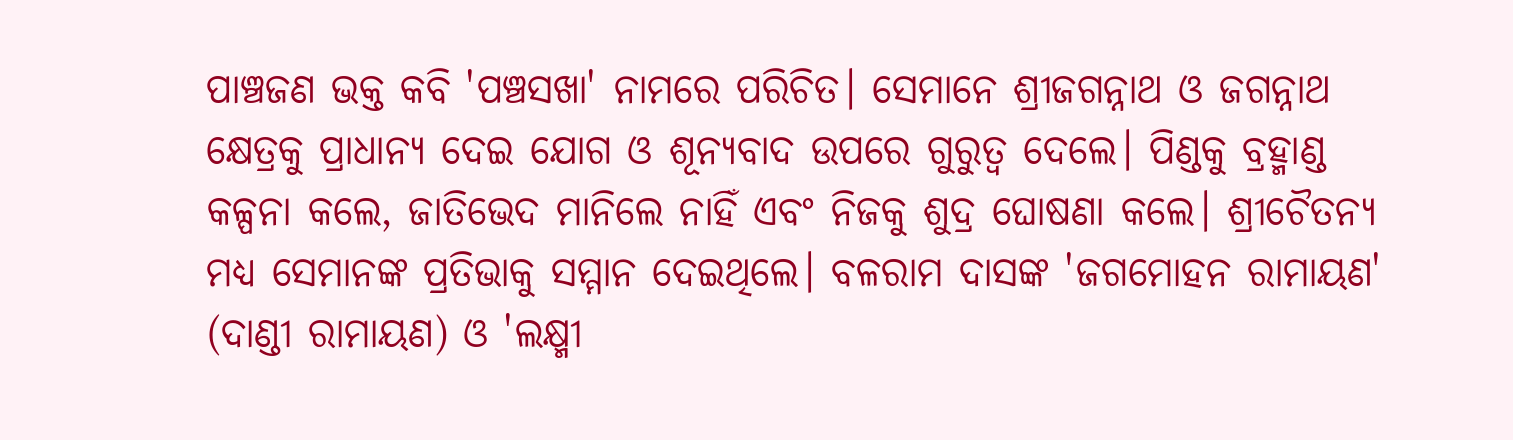ପାଞ୍ଚଜଣ ଭକ୍ତ କବି 'ପଞ୍ଚସଖା' ନାମରେ ପରିଚିତ। ସେମାନେ ଶ୍ରୀଜଗନ୍ନାଥ ଓ ଜଗନ୍ନାଥ କ୍ଷେତ୍ରକୁ ପ୍ରାଧାନ୍ୟ ଦେଇ ଯୋଗ ଓ ଶୂନ୍ୟବାଦ ଉପରେ ଗୁରୁତ୍ୱ ଦେଲେ। ପିଣ୍ଡକୁ ବ୍ରହ୍ମାଣ୍ଡ କଳ୍ପନା କଲେ, ଜାତିଭେଦ ମାନିଲେ ନାହିଁ ଏବଂ ନିଜକୁ ଶୁଦ୍ର ଘୋଷଣା କଲେ। ଶ୍ରୀଚୈତନ୍ୟ ମଧ୍ୟ ସେମାନଙ୍କ ପ୍ରତିଭାକୁ ସମ୍ମାନ ଦେଇଥିଲେ। ବଳରାମ ଦାସଙ୍କ 'ଜଗମୋହନ ରାମାୟଣ' (ଦାଣ୍ଡୀ ରାମାୟଣ) ଓ 'ଲକ୍ଷ୍ମୀ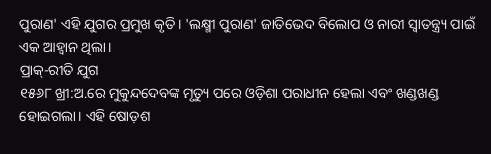ପୁରାଣ' ଏହି ଯୁଗର ପ୍ରମୁଖ କୃତି। 'ଲକ୍ଷ୍ମୀ ପୁରାଣ' ଜାତିଭେଦ ବିଲୋପ ଓ ନାରୀ ସ୍ୱାତନ୍ତ୍ର୍ୟ ପାଇଁ ଏକ ଆହ୍ୱାନ ଥିଲା।
ପ୍ରାକ୍-ରୀତି ଯୁଗ
୧୫୬୮ ଖ୍ରୀ:ଅ.ରେ ମୁକୁନ୍ଦଦେବଙ୍କ ମୃତ୍ୟୁ ପରେ ଓଡ଼ିଶା ପରାଧୀନ ହେଲା ଏବଂ ଖଣ୍ଡଖଣ୍ଡ ହୋଇଗଲା। ଏହି ଷୋଡ଼ଶ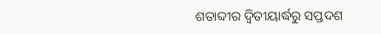ଶତାବ୍ଦୀର ଦ୍ୱିତୀୟାର୍ଦ୍ଧରୁ ସପ୍ତଦଶ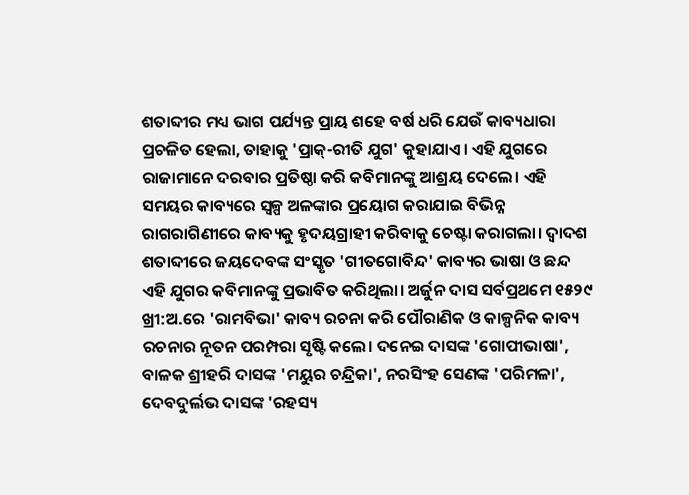ଶତାବ୍ଦୀର ମଧ୍ୟ ଭାଗ ପର୍ଯ୍ୟନ୍ତ ପ୍ରାୟ ଶହେ ବର୍ଷ ଧରି ଯେଉଁ କାବ୍ୟଧାରା ପ୍ରଚଳିତ ହେଲା, ତାହାକୁ 'ପ୍ରାକ୍-ରୀତି ଯୁଗ' କୁହାଯାଏ। ଏହି ଯୁଗରେ ରାଜାମାନେ ଦରବାର ପ୍ରତିଷ୍ଠା କରି କବିମାନଙ୍କୁ ଆଶ୍ରୟ ଦେଲେ। ଏହି ସମୟର କାବ୍ୟରେ ସ୍ୱଳ୍ପ ଅଳଙ୍କାର ପ୍ରୟୋଗ କରାଯାଇ ବିଭିନ୍ନ ରାଗରାଗିଣୀରେ କାବ୍ୟକୁ ହୃଦୟଗ୍ରାହୀ କରିବାକୁ ଚେଷ୍ଟା କରାଗଲା। ଦ୍ୱାଦଶ ଶତାବ୍ଦୀରେ ଜୟଦେବଙ୍କ ସଂସ୍କୃତ 'ଗୀତଗୋବିନ୍ଦ' କାବ୍ୟର ଭାଷା ଓ ଛନ୍ଦ ଏହି ଯୁଗର କବିମାନଙ୍କୁ ପ୍ରଭାବିତ କରିଥିଲା। ଅର୍ଜୁନ ଦାସ ସର୍ବପ୍ରଥମେ ୧୫୨୯ ଖ୍ରୀ:ଅ.ରେ 'ରାମବିଭା' କାବ୍ୟ ରଚନା କରି ପୌରାଣିକ ଓ କାଳ୍ପନିକ କାବ୍ୟ ରଚନାର ନୂତନ ପରମ୍ପରା ସୃଷ୍ଟି କଲେ। ଦନେଇ ଦାସଙ୍କ 'ଗୋପୀଭାଷା', ବାଳକ ଶ୍ରୀହରି ଦାସଙ୍କ 'ମୟୁର ଚନ୍ଦ୍ରିକା', ନରସିଂହ ସେଣଙ୍କ 'ପରିମଳା', ଦେବଦୁର୍ଲଭ ଦାସଙ୍କ 'ରହସ୍ୟ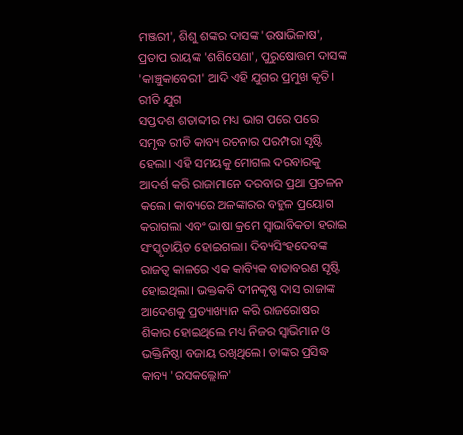ମଞ୍ଜରୀ', ଶିଶୁ ଶଙ୍କର ଦାସଙ୍କ 'ଉଷାଭିଳାଷ', ପ୍ରତାପ ରାୟଙ୍କ 'ଶଶିସେଣା', ପୁରୁଷୋତ୍ତମ ଦାସଙ୍କ 'କାଞ୍ଚୁକାବେରୀ' ଆଦି ଏହି ଯୁଗର ପ୍ରମୁଖ କୃତି।
ରୀତି ଯୁଗ
ସପ୍ତଦଶ ଶତାବ୍ଦୀର ମଧ୍ୟ ଭାଗ ପରେ ପରେ ସମୃଦ୍ଧ ରୀତି କାବ୍ୟ ରଚନାର ପରମ୍ପରା ସୃଷ୍ଟି ହେଲା। ଏହି ସମୟକୁ ମୋଗଲ ଦରବାରକୁ ଆଦର୍ଶ କରି ରାଜାମାନେ ଦରବାର ପ୍ରଥା ପ୍ରଚଳନ କଲେ। କାବ୍ୟରେ ଅଳଙ୍କାରର ବହୁଳ ପ୍ରୟୋଗ କରାଗଲା ଏବଂ ଭାଷା କ୍ରମେ ସ୍ୱାଭାବିକତା ହରାଇ ସଂସ୍କୃତାୟିତ ହୋଇଗଲା। ଦିବ୍ୟସିଂହଦେବଙ୍କ ରାଜତ୍ୱ କାଳରେ ଏକ କାବ୍ୟିକ ବାତାବରଣ ସୃଷ୍ଟି ହୋଇଥିଲା। ଭକ୍ତକବି ଦୀନକୃଷ୍ଣ ଦାସ ରାଜାଙ୍କ ଆଦେଶକୁ ପ୍ରତ୍ୟାଖ୍ୟାନ କରି ରାଜରୋଷର ଶିକାର ହୋଇଥିଲେ ମଧ୍ୟ ନିଜର ସ୍ୱାଭିମାନ ଓ ଭକ୍ତିନିଷ୍ଠା ବଜାୟ ରଖିଥିଲେ। ତାଙ୍କର ପ୍ରସିଦ୍ଧ କାବ୍ୟ 'ରସକଲ୍ଲୋଳ'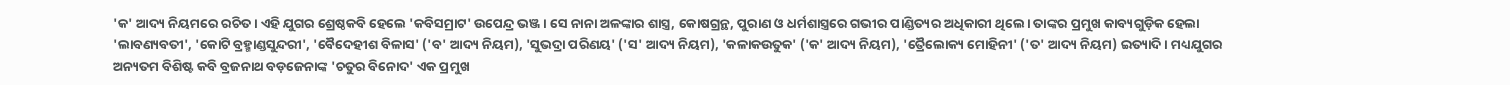'କ' ଆଦ୍ୟ ନିୟମରେ ରଚିତ। ଏହି ଯୁଗର ଶ୍ରେଷ୍ଠକବି ହେଲେ 'କବିସମ୍ରାଟ' ଉପେନ୍ଦ୍ର ଭଞ୍ଜ। ସେ ନାନା ଅଳଙ୍କାର ଶାସ୍ତ୍ର, କୋଷଗ୍ରନ୍ଥ, ପୁରାଣ ଓ ଧର୍ମଶାସ୍ତ୍ରରେ ଗଭୀର ପାଣ୍ଡିତ୍ୟର ଅଧିକାରୀ ଥିଲେ। ତାଙ୍କର ପ୍ରମୁଖ କାବ୍ୟଗୁଡ଼ିକ ହେଲା 'ଲାବଣ୍ୟବତୀ', 'କୋଟି ବ୍ରହ୍ମାଣ୍ଡସୁନ୍ଦରୀ', 'ବୈଦେହୀଶ ବିଳାସ' ('ବ' ଆଦ୍ୟ ନିୟମ), 'ସୁଭଦ୍ରା ପରିଣୟ' ('ସ' ଆଦ୍ୟ ନିୟମ), 'କଳାକଉତୁକ' ('କ' ଆଦ୍ୟ ନିୟମ), 'ତ୍ରୈଲୋକ୍ୟ ମୋହିନୀ' ('ତ' ଆଦ୍ୟ ନିୟମ) ଇତ୍ୟାଦି। ମଧ୍ୟଯୁଗର ଅନ୍ୟତମ ବିଶିଷ୍ଟ କବି ବ୍ରଜନାଥ ବଡ଼ଜେନାଙ୍କ 'ଚତୁର ବିନୋଦ' ଏକ ପ୍ରମୁଖ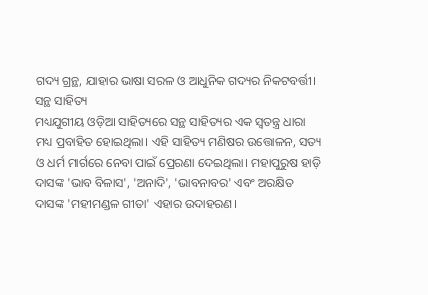ଗଦ୍ୟ ଗ୍ରନ୍ଥ, ଯାହାର ଭାଷା ସରଳ ଓ ଆଧୁନିକ ଗଦ୍ୟର ନିକଟବର୍ତ୍ତୀ।
ସନ୍ଥ ସାହିତ୍ୟ
ମଧ୍ୟଯୁଗୀୟ ଓଡ଼ିଆ ସାହିତ୍ୟରେ ସନ୍ଥ ସାହିତ୍ୟର ଏକ ସ୍ୱତନ୍ତ୍ର ଧାରା ମଧ୍ୟ ପ୍ରବାହିତ ହୋଇଥିଲା। ଏହି ସାହିତ୍ୟ ମଣିଷର ଉତ୍ତୋଳନ, ସତ୍ୟ ଓ ଧର୍ମ ମାର୍ଗରେ ନେବା ପାଇଁ ପ୍ରେରଣା ଦେଇଥିଲା। ମହାପୁରୁଷ ହାଡ଼ି ଦାସଙ୍କ 'ଭାବ ବିଳାସ', 'ଅନାଦି', 'ଭାବନାବର' ଏବଂ ଅରକ୍ଷିତ ଦାସଙ୍କ 'ମହୀମଣ୍ଡଳ ଗୀତା' ଏହାର ଉଦାହରଣ।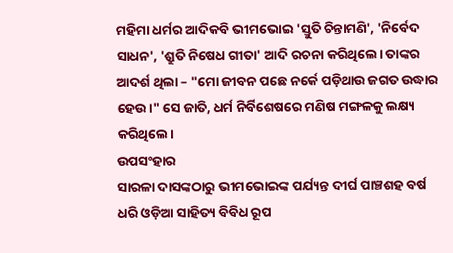ମହିମା ଧର୍ମର ଆଦିକବି ଭୀମଭୋଇ 'ସ୍ତୁତି ଚିନ୍ତାମଣି', 'ନିର୍ବେଦ ସାଧନ', 'ଶ୍ରୁତି ନିଷେଧ ଗୀତା' ଆଦି ରଚନା କରିଥିଲେ। ତାଙ୍କର ଆଦର୍ଶ ଥିଲା – "ମୋ ଜୀବନ ପଛେ ନର୍କେ ପଡ଼ିଥାଉ ଜଗତ ଉଦ୍ଧାର ହେଉ।" ସେ ଜାତି, ଧର୍ମ ନିର୍ବିଶେଷରେ ମଣିଷ ମଙ୍ଗଳକୁ ଲକ୍ଷ୍ୟ କରିଥିଲେ।
ଉପସଂହାର
ସାରଳା ଦାସଙ୍କଠାରୁ ଭୀମଭୋଇଙ୍କ ପର୍ଯ୍ୟନ୍ତ ଦୀର୍ଘ ପାଞ୍ଚଶହ ବର୍ଷ ଧରି ଓଡ଼ିଆ ସାହିତ୍ୟ ବିବିଧ ରୂପ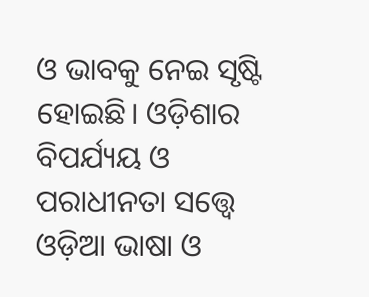ଓ ଭାବକୁ ନେଇ ସୃଷ୍ଟି ହୋଇଛି। ଓଡ଼ିଶାର ବିପର୍ଯ୍ୟୟ ଓ ପରାଧୀନତା ସତ୍ତ୍ୱେ ଓଡ଼ିଆ ଭାଷା ଓ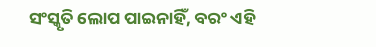ସଂସ୍କୃତି ଲୋପ ପାଇନାହିଁ, ବରଂ ଏହି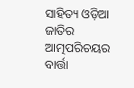ସାହିତ୍ୟ ଓଡ଼ିଆ ଜାତିର ଆତ୍ମପରିଚୟର ବାର୍ତ୍ତା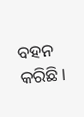ବହନ କରିଛି।